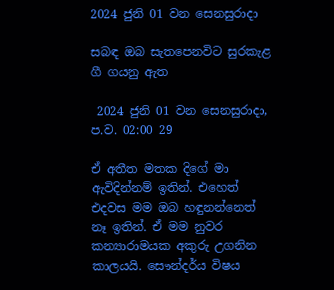2024 ජුනි 01 වන සෙනසුරාදා

සබඳ ඔබ සැතපෙනවිට සුරකැළ ගී ගයනු ඇත

 2024 ජුනි 01 වන සෙනසුරාදා, ප.ව. 02:00 29

ඒ අතීත මතක දිගේ මා ඇවිදින්නම් ඉතින්. එහෙත් එදවස මම ඔබ හඳුනන්නෙත් නෑ ඉතින්. ඒ මම නුවර කන්‍යාරාමයක අකුරු උගනින කාලයයි. සෞන්දර්ය විෂය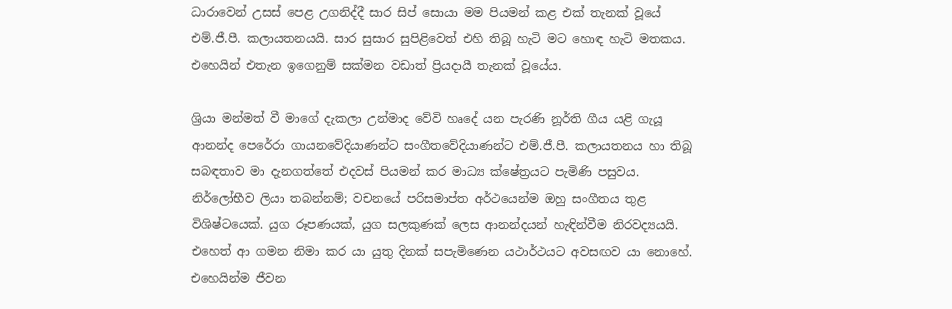ධාරාවෙන් උසස් පෙළ උගනිද්දී සාර සිප් සොයා මම පියමන් කළ එක් තැනක් වූයේ එම්.ජී.පී. කලායතනයයි. සාර සුසාර සුපිළිවෙත් එහි තිබූ හැටි මට හොඳ හැටි මතකය. එහෙයින් එතැන ඉගෙනුම් සක්මන වඩාත් ප්‍රියදායී තැනක් වූයේය.

ශ්‍රියා මන්මත් වී මාගේ දැකලා උන්මාද වේවි හෘදේ යන පැරණි නූර්ති ගීය යළි ගැයූ ආනන්ද පෙරේරා ගායනවේදියාණන්ට සංගීතවේදියාණන්ට එම්.ජී.පී. කලායතනය හා තිබූ සබඳතාව මා දැනගත්තේ එදවස් පියමන් කර මාධ්‍ය ක්ෂේත්‍රයට පැමිණි පසුවය. නිර්ලෝභීව ලියා තබන්නම්; වචනයේ පරිසමාප්ත අර්ථයෙන්ම ඔහු සංගීතය තුළ විශිෂ්ටයෙක්. යුග රූපණයක්, යුග සලකුණක් ලෙස ආනන්දයන් හැඳින්වීම නිරවද්‍යයයි. එහෙත් ආ ගමන නිමා කර යා යුතු දිනක් සපැමිණෙන යථාර්ථයට අවසඟව යා නොහේ. එහෙයින්ම ජීවන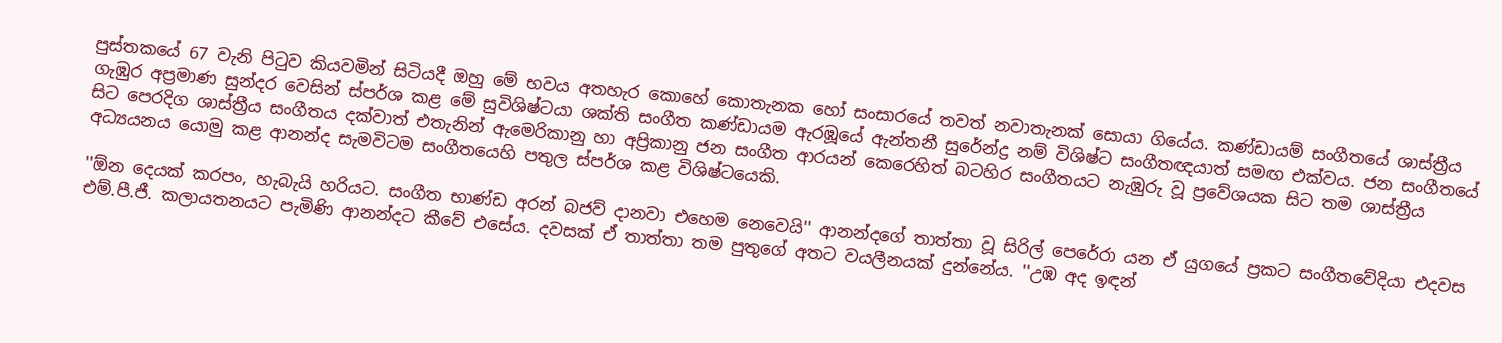පුස්තකයේ 67 වැනි පිටුව කියවමින් සිටියදී ඔහු මේ භවය අතහැර කොහේ කොතැනක හෝ සංසාරයේ තවත් නවාතැනක් සොයා ගියේය. කණ්ඩායම් සංගීතයේ ශාස්ත්‍රීය ගැඹුර අප්‍රමාණ සුන්දර වෙසින් ස්පර්ශ කළ මේ සුවිශිෂ්ටයා ශක්ති සංගීත කණ්ඩායම ඇරඹූයේ ඇන්තනී සුරේන්ද්‍ර නම් විශිෂ්ට සංගීතඥයාත් සමඟ එක්වය. ජන සංගීතයේ සිට පෙරදිග ශාස්ත්‍රීය සංගීතය දක්වාත් එතැනින් ඇමෙරිකානු හා අප්‍රිකානු ජන සංගීත ආරයන් කෙරෙහිත් බටහිර සංගීතයට නැඹුරු වූ ප්‍රවේශයක සිට තම ශාස්ත්‍රීය අධ්‍යයනය යොමු කළ ආනන්ද සැමවිටම සංගීතයෙහි පතුල ස්පර්ශ කළ විශිෂ්ටයෙකි.

''ඕන දෙයක් කරපං, හැබැයි හරියට. සංගීත භාණ්ඩ අරන් බජව් දානවා එහෙම නෙවෙයි'' ආනන්දගේ තාත්තා වූ සිරිල් පෙරේරා යන ඒ යුගයේ ප්‍රකට සංගීතවේදියා එදවස එම්.පී.ජී. කලායතනයට පැමිණි ආනන්දට කීවේ එසේය. දවසක් ඒ තාත්තා තම පුතුගේ අතට වයලීනයක් දුන්නේය. ''උඹ අද ඉඳන්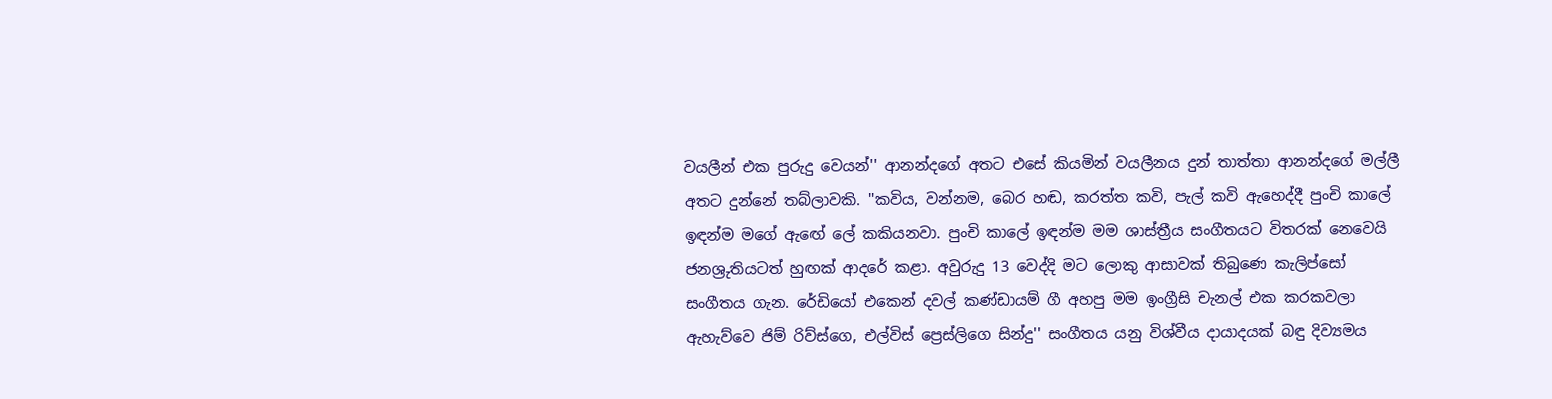වයලීන් එක පුරුදු වෙයන්'' ආනන්දගේ අතට එසේ කියමින් වයලීනය දුන් තාත්තා ආනන්දගේ මල්ලී අතට දුන්නේ තබ්ලාවකි. ''කවිය, වන්නම, බෙර හඬ, කරත්ත කවි, පැල් කවි ඇහෙද්දී පුංචි කාලේ ඉඳන්ම මගේ ඇඟේ ලේ කකියනවා. පුංචි කාලේ ඉඳන්ම මම ශාස්ත්‍රීය සංගීතයට විතරක් නෙවෙයි ජනශ්‍රුතියටත් හුඟක් ආදරේ කළා. අවුරුදු 13 වෙද්දි මට ලොකු ආසාවක් තිබුණෙ කැලිප්සෝ සංගීතය ගැන. රේඩියෝ එකෙන් දවල් කණ්ඩායම් ගී අහපු මම ඉංග්‍රීසි චැනල් එක කරකවලා ඇහැව්වෙ ජිම් රිව්ස්ගෙ, එල්විස් ප්‍රෙස්ලිගෙ සින්දු'' සංගීතය යනු විශ්වීය දායාදයක් බඳු දිව්‍යමය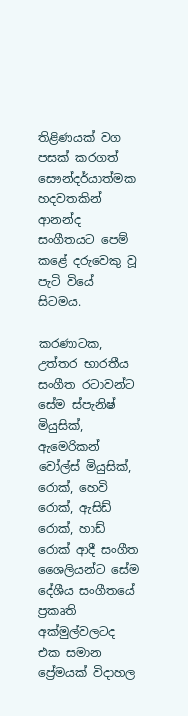තිළිණයක් වග පසක් කරගත් සෞන්දර්යාත්මක හදවතකින් ආනන්ද සංගීතයට පෙම් කළේ දරුවෙකු වූ පැටි වියේ සිටමය.

කරණාටක, උත්තර භාරතීය සංගීත රටාවන්ට සේම ස්පැනිෂ් මියුසික්, ඇමෙරිකන් වෝල්ස් මියුසික්, රොක්, හෙවි රොක්, ඇසිඩ් රොක්, හාඩ් රොක් ආදී සංගීත ශෛලියන්ට සේම දේශීය සංගීතයේ ප්‍රකෘති අක්මුල්වලටද එක සමාන ප්‍රේමයක් විදාහල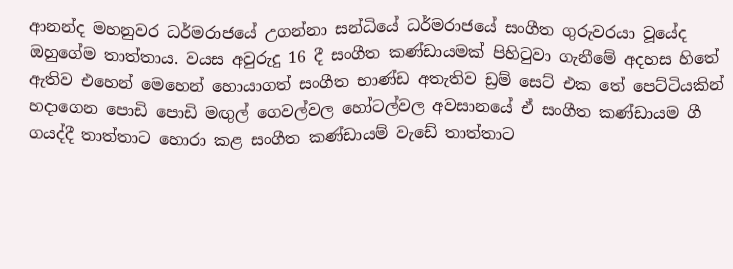ආනන්ද මහනුවර ධර්මරාජයේ උගන්නා සන්ධියේ ධර්මරාජයේ සංගීත ගුරුවරයා වූයේද ඔහුගේම තාත්තාය. වයස අවුරුදු 16 දී සංගීත කණ්ඩායමක් පිහිටුවා ගැනීමේ අදහස හිතේ ඇතිව එහෙන් මෙහෙන් හොයාගත් සංගීත භාණ්ඩ අතැතිව ඩ්‍රම් සෙට් එක තේ පෙට්ටියකින් හදාගෙන පොඩි පොඩි මඟුල් ගෙවල්වල හෝටල්වල අවසානයේ ඒ සංගීත කණ්ඩායම ගී ගයද්දී තාත්තාට හොරා කළ සංගීත කණ්ඩායම් වැඩේ තාත්තාට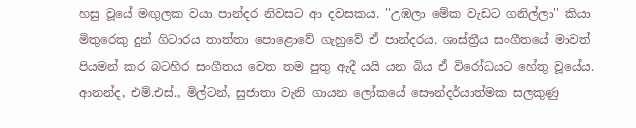හසු වූයේ මඟුලක වයා පාන්දර නිවසට ආ දවසකය. ''උඹලා මේක වැඩට ගනිල්ලා'' කියා මිතුරෙකු දුන් ගිටාරය තාත්තා පොළොවේ ගැහුවේ ඒ පාන්දරය. ශාස්ත්‍රීය සංගීතයේ මාවත් පියමන් කර බටහිර සංගීතය වෙත තම පුතු ඇදී යයි යන බිය ඒ විරෝධයට හේතු වූයේය. ආනන්ද, එම්.එස්., මිල්ටන්, සුජාතා වැනි ගායන ලෝකයේ සෞන්දර්යාත්මක සලකුණු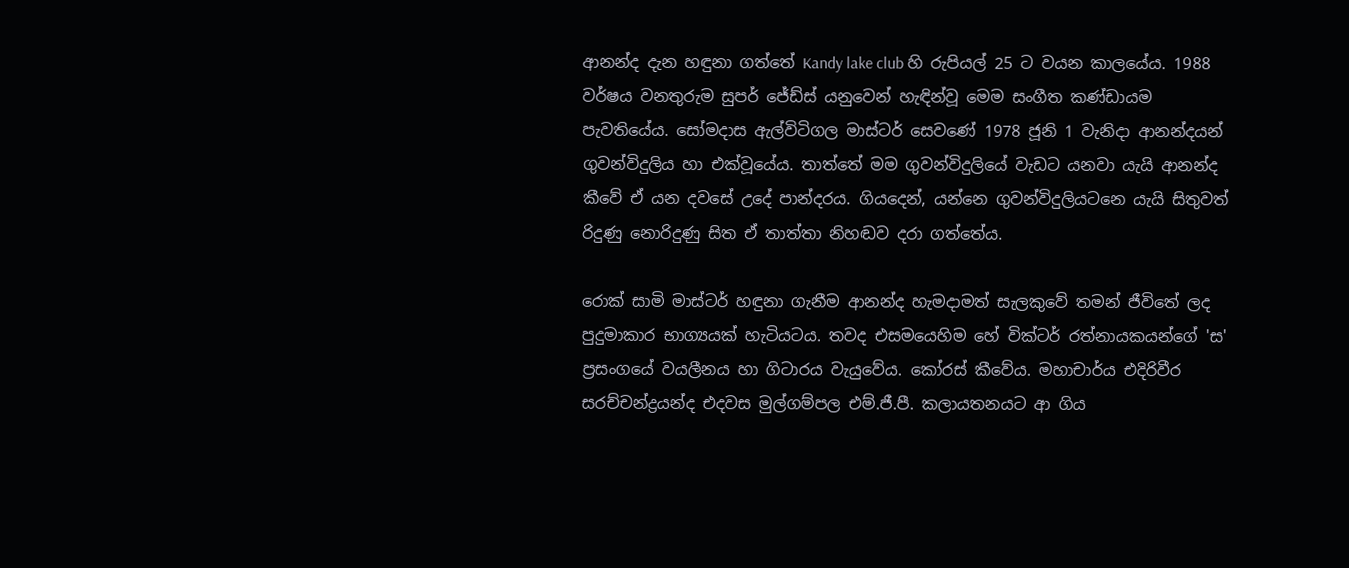ආනන්ද දැන හඳුනා ගත්තේ Kandy lake club හි රුපියල් 25 ට වයන කාලයේය. 1988 වර්ෂය වනතුරුම සුපර් ජේඩ්ස් යනුවෙන් හැඳින්වූ මෙම සංගීත කණ්ඩායම පැවතියේය. සෝමදාස ඇල්විටිගල මාස්ටර් සෙවණේ 1978 ජූනි 1 වැනිදා ආනන්දයන් ගුවන්විදුලිය හා එක්වූයේය. තාත්තේ මම ගුවන්විදුලියේ වැඩට යනවා යැයි ආනන්ද කීවේ ඒ යන දවසේ උදේ පාන්දරය. ගියදෙන්, යන්නෙ ගුවන්විදුලියටනෙ යැයි සිතුවත් රිදුණු නොරිදුණු සිත ඒ තාත්තා නිහඬව දරා ගත්තේය.

රොක් සාමි මාස්ටර් හඳුනා ගැනීම ආනන්ද හැමදාමත් සැලකුවේ තමන් ජීවිතේ ලද පුදුමාකාර භාග්‍යයක් හැටියටය. තවද එසමයෙහිම හේ වික්ටර් රත්නායකයන්ගේ 'ස' ප්‍රසංගයේ වයලීනය හා ගිටාරය වැයුවේය. කෝරස් කීවේය. මහාචාර්ය එදිරිවීර සරච්චන්ද්‍රයන්ද එදවස මුල්ගම්පල එම්.ජී.පී. කලායතනයට ආ ගිය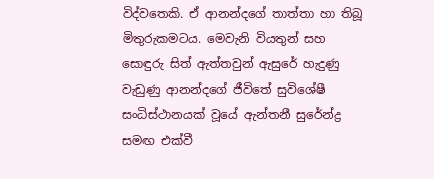විද්වතෙකි. ඒ ආනන්දගේ තාත්තා හා තිබූ මිතුරුකමටය. මෙවැනි වියතුන් සහ සොඳුරු සිත් ඇත්තවුන් ඇසුරේ හැදුණු වැඩුණු ආනන්දගේ ජීවිතේ සුවිශේෂී සංධිස්ථානයක් වූයේ ඇන්තනී සුරේන්ද්‍ර සමඟ එක්වී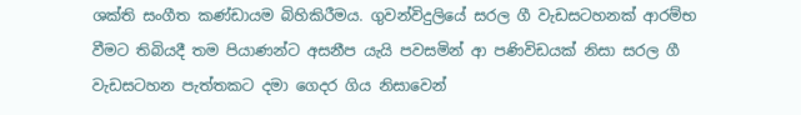ශක්ති සංගීත කණ්ඩායම බිහිකිරීමය. ගුවන්විදුලියේ සරල ගී වැඩසටහනක් ආරම්භ වීමට තිබියදී තම පියාණන්ට අසනීප යැයි පවසමින් ආ පණිවිඩයක් නිසා සරල ගී වැඩසටහන පැත්තකට දමා ගෙදර ගිය නිසාවෙන්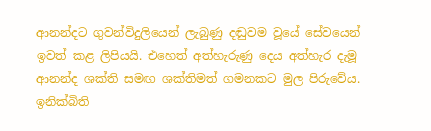ආනන්දට ගුවන්විදුලියෙන් ලැබුණු දඬුවම වූයේ සේවයෙන් ඉවත් කළ ලිපියයි. එහෙත් අත්හැරුණු දෙය අත්හැර දැමූ ආනන්ද ශක්ති සමඟ ශක්තිමත් ගමනකට මුල පිරුවේය. ඉනික්බිති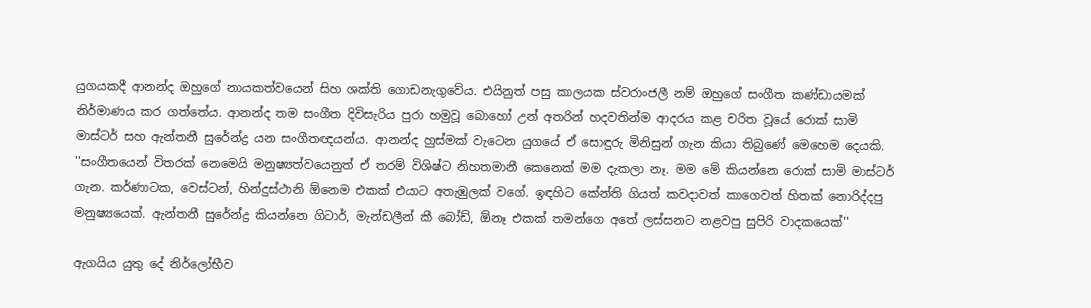යුගයකදී ආනන්ද ඔහුගේ නායකත්වයෙන් සිහ ශක්ති ගොඩනැගුවේය. එයිනුත් පසු කාලයක ස්වරාංජලී නම් ඔහුගේ සංගීත කණ්ඩායමක් නිර්මාණය කර ගත්තේය. ආනන්ද තම සංගීත දිවිසැරිය පුරා හමුවූ බොහෝ උන් අතරින් හදවතින්ම ආදරය කළ චරිත වූයේ රොක් සාමි මාස්ටර් සහ ඇන්තනී සුරේන්ද්‍ර යන සංගීතඥයන්ය. ආනන්ද හුස්මක් වැටෙන යුගයේ ඒ සොඳුරු මිනිසුන් ගැන කියා තිබුණේ මෙහෙම දෙයකි. ''සංගීතයෙන් විතරක් නෙමෙයි මනුෂ්‍යත්වයෙනුත් ඒ තරම් විශිෂ්ට නිහතමානී කෙනෙක් මම දැකලා නෑ. මම මේ කියන්නෙ රොක් සාමි මාස්ටර් ගැන. කර්ණාටක, වෙස්ටන්, හින්දුස්ථානි ඕනෙම එකක් එයාට අතැඹුලක් වගේ. ඉඳහිට කේන්ති ගියත් කවදාවත් කාගෙවත් හිතක් නොරිද්දපු මනුෂ්‍යයෙක්. ඇන්තනී සුරේන්ද්‍ර කියන්නෙ ගිටාර්, මැන්ඩලීන් කී බෝඩ්, ඕනෑ එකක් තමන්ගෙ අතේ ලස්සනට නළවපු සුපිරි වාදකයෙක්''

ඇගයිය යුතු දේ නිර්ලෝභීව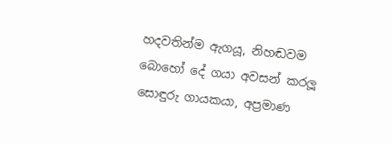හදවතින්ම ඇගයූ, නිහඬවම බොහෝ දේ ගයා අවසන් කරලූ සොඳුරු ගායකයා, අප්‍රමාණ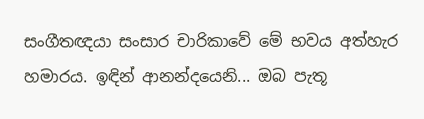සංගීතඥයා සංසාර චාරිකාවේ මේ භවය අත්හැර හමාරය. ඉඳින් ආනන්දයෙනි... ඔබ පැතූ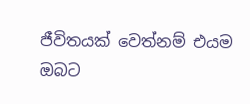ජීවිතයක් වෙත්නම් එයම ඔබට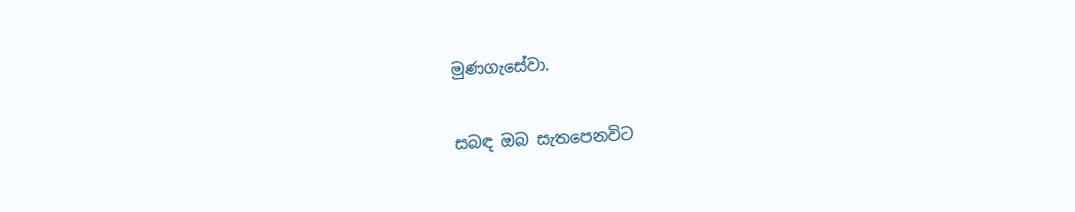මුණගැසේවා.

සබඳ ඔබ සැතපෙනවිට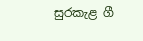සුරකැළ ගී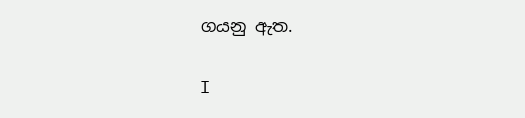ගයනු ඇත.

I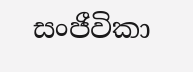සංජීවිකා